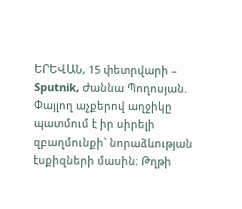ԵՐԵՎԱՆ, 15 փետրվարի – Sputnik, Ժաննա Պողոսյան. Փայլող աչքերով աղջիկը պատմում է իր սիրելի զբաղմունքի` նորաձևության էսքիզների մասին։ Թղթի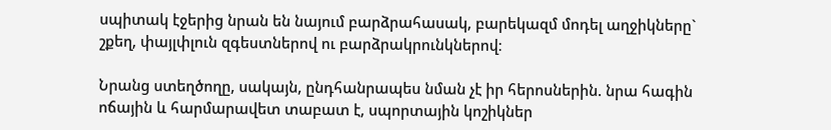սպիտակ էջերից նրան են նայում բարձրահասակ, բարեկազմ մոդել աղջիկները` շքեղ, փայլփլուն զգեստներով ու բարձրակրունկներով։

Նրանց ստեղծողը, սակայն, ընդհանրապես նման չէ իր հերոսներին. նրա հագին ոճային և հարմարավետ տաբատ է, սպորտային կոշիկներ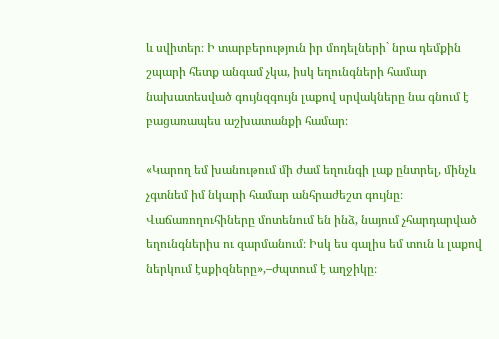և սվիտեր։ Ի տարբերություն իր մոդելների` նրա դեմքին շպարի հետք անգամ չկա, իսկ եղունգների համար նախատեսված գույնզգույն լաքով սրվակները նա գնում է բացառապես աշխատանքի համար։

«Կարող եմ խանութում մի ժամ եղունգի լաք ընտրել, մինչև չգտնեմ իմ նկարի համար անհրաժեշտ գույնը։ Վաճառողուհիները մոտենում են ինձ, նայում չհարդարված եղունգներիս ու զարմանում։ Իսկ ես գալիս եմ տուն և լաքով ներկում էսքիզները»,–ժպտում է աղջիկը։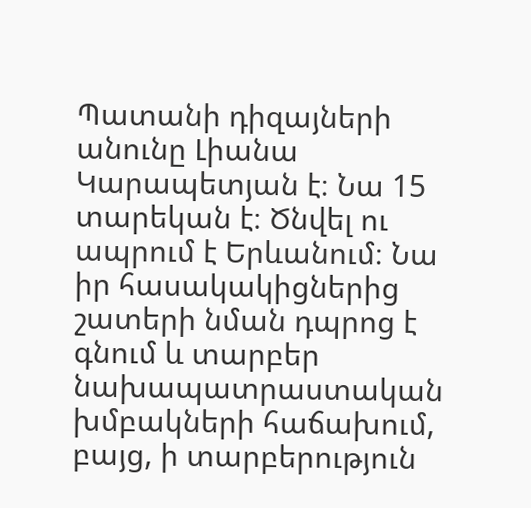Պատանի դիզայների անունը Լիանա Կարապետյան է։ Նա 15 տարեկան է։ Ծնվել ու ապրում է Երևանում։ Նա իր հասակակիցներից շատերի նման դպրոց է գնում և տարբեր նախապատրաստական խմբակների հաճախում, բայց, ի տարբերություն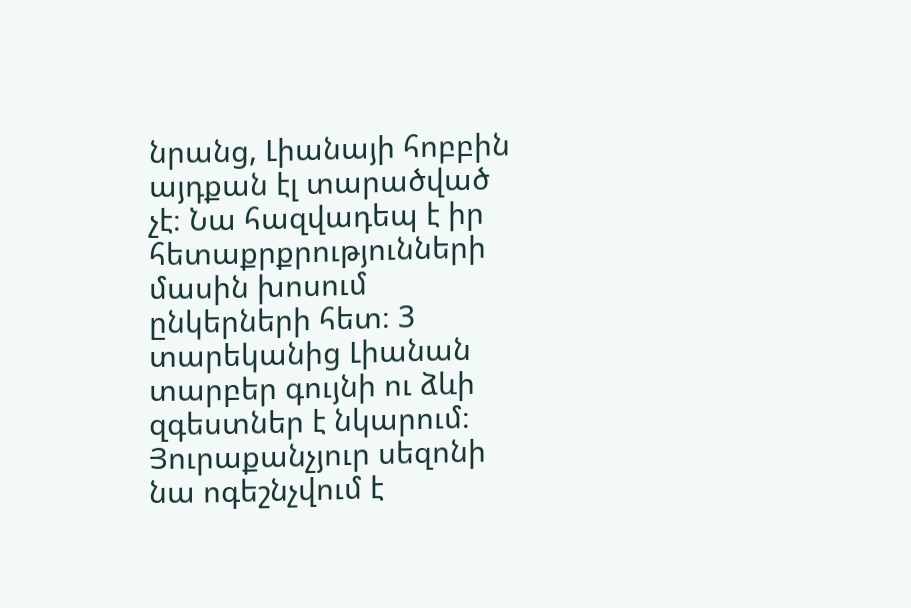նրանց, Լիանայի հոբբին այդքան էլ տարածված չէ։ Նա հազվադեպ է իր հետաքրքրությունների մասին խոսում ընկերների հետ։ 3 տարեկանից Լիանան տարբեր գույնի ու ձևի զգեստներ է նկարում։ Յուրաքանչյուր սեզոնի նա ոգեշնչվում է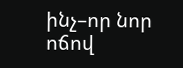ինչ–որ նոր ոճով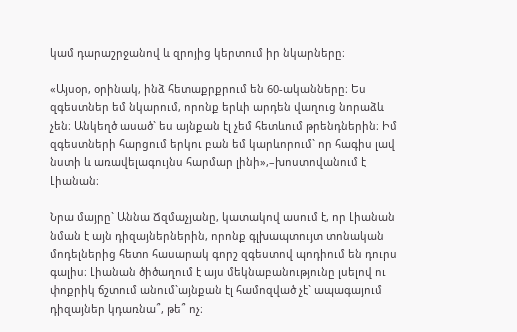կամ դարաշրջանով և զրոյից կերտում իր նկարները։

«Այսօր, օրինակ, ինձ հետաքրքրում են 60-ականները։ Ես զգեստներ եմ նկարում, որոնք երևի արդեն վաղուց նորաձև չեն։ Անկեղծ ասած` ես այնքան էլ չեմ հետևում թրենդներին։ Իմ զգեստների հարցում երկու բան եմ կարևորում` որ հագիս լավ նստի և առավելագույնս հարմար լինի»,–խոստովանում է Լիանան։

Նրա մայրը` Աննա Ճզմաչյանը, կատակով ասում է, որ Լիանան նման է այն դիզայներներին, որոնք գլխապտույտ տոնական մոդելներից հետո հասարակ գորշ զգեստով պոդիում են դուրս գալիս։ Լիանան ծիծաղում է այս մեկնաբանությունը լսելով ու փոքրիկ ճշտում անում`այնքան էլ համոզված չէ` ապագայում դիզայներ կդառնա՞, թե՞ ոչ։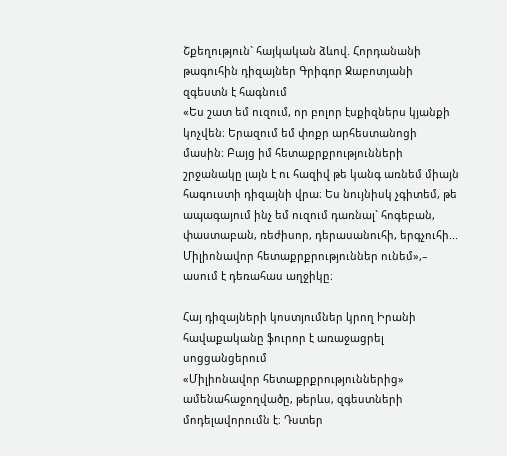Շքեղություն` հայկական ձևով. Հորդանանի թագուհին դիզայներ Գրիգոր Ջաբոտյանի զգեստն է հագնում
«Ես շատ եմ ուզում, որ բոլոր էսքիզներս կյանքի կոչվեն։ Երազում եմ փոքր արհեստանոցի մասին։ Բայց իմ հետաքրքրությունների շրջանակը լայն է ու հազիվ թե կանգ առնեմ միայն հագուստի դիզայնի վրա։ Ես նույնիսկ չգիտեմ, թե ապագայում ինչ եմ ուզում դառնալ` հոգեբան, փաստաբան, ռեժիսոր, դերասանուհի, երգչուհի... Միլիոնավոր հետաքրքրություններ ունեմ»,– ասում է դեռահաս աղջիկը։

Հայ դիզայների կոստյումներ կրող Իրանի հավաքականը ֆուրոր է առաջացրել սոցցանցերում
«Միլիոնավոր հետաքրքրություններից» ամենահաջողվածը, թերևս, զգեստների մոդելավորումն է։ Դստեր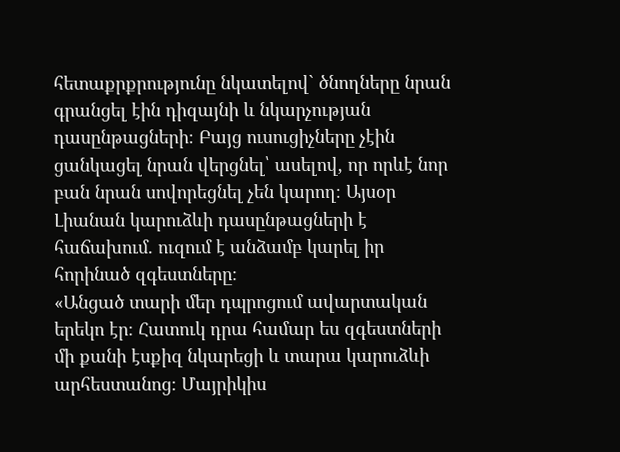հետաքրքրությունը նկատելով` ծնողները նրան գրանցել էին դիզայնի և նկարչության դասընթացների։ Բայց ուսուցիչները չէին ցանկացել նրան վերցնել՝ ասելով, որ որևէ նոր բան նրան սովորեցնել չեն կարող։ Այսօր Լիանան կարուձևի դասընթացների է հաճախում. ուզում է անձամբ կարել իր հորինած զգեստները։
«Անցած տարի մեր դպրոցում ավարտական երեկո էր։ Հատուկ դրա համար ես զգեստների մի քանի էսքիզ նկարեցի և տարա կարուձևի արհեստանոց։ Մայրիկիս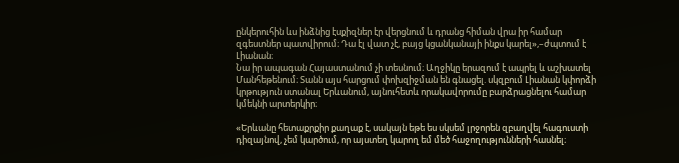ընկերուհին ևս ինձնից էսքիզներ էր վերցնում և դրանց հիման վրա իր համար զգեստներ պատվիրում։ Դա էլ վատ չէ, բայց կցանկանայի ինքս կարել»,–ժպտում է Լիանան։
Նա իր ապագան Հայաստանում չի տեսնում։ Աղջիկը երազում է ապրել և աշխատել Մանհեթենում։ Տանն այս հարցում փոխզիջման են գնացել. սկզբում Լիանան կփորձի կրթություն ստանալ Երևանում, այնուհետև որակավորումը բարձրացնելու համար կմեկնի արտերկիր։

«Երևանը հետաքրքիր քաղաք է, սակայն եթե ես սկսեմ լրջորեն զբաղվել հագուստի դիզայնով, չեմ կարծում, որ այստեղ կարող եմ մեծ հաջողությունների հասնել։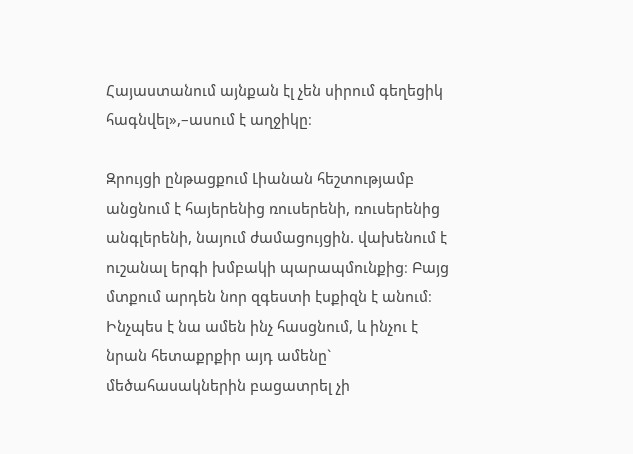Հայաստանում այնքան էլ չեն սիրում գեղեցիկ հագնվել»,–ասում է աղջիկը։

Զրույցի ընթացքում Լիանան հեշտությամբ անցնում է հայերենից ռուսերենի, ռուսերենից անգլերենի, նայում ժամացույցին. վախենում է ուշանալ երգի խմբակի պարապմունքից։ Բայց մտքում արդեն նոր զգեստի էսքիզն է անում։ Ինչպես է նա ամեն ինչ հասցնում, և ինչու է նրան հետաքրքիր այդ ամենը` մեծահասակներին բացատրել չի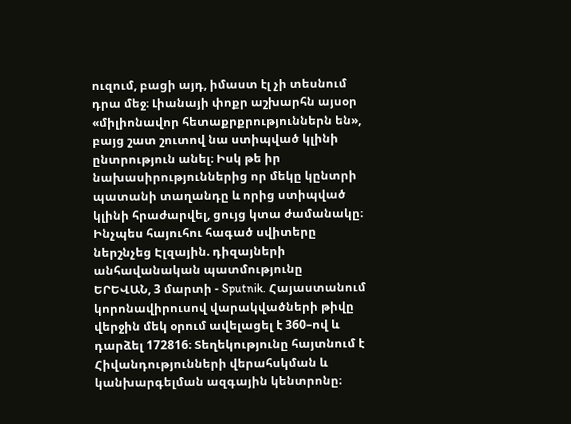ուզում, բացի այդ, իմաստ էլ չի տեսնում դրա մեջ։ Լիանայի փոքր աշխարհն այսօր «միլիոնավոր հետաքրքրություններն են», բայց շատ շուտով նա ստիպված կլինի ընտրություն անել։ Իսկ թե իր նախասիրություններից որ մեկը կընտրի պատանի տաղանդը և որից ստիպված կլինի հրաժարվել, ցույց կտա ժամանակը։
Ինչպես հայուհու հագած սվիտերը ներշնչեց Էլզային. դիզայների անհավանական պատմությունը
ԵՐԵՎԱՆ, 3 մարտի - Sputnik. Հայաստանում կորոնավիրուսով վարակվածների թիվը վերջին մեկ օրում ավելացել է 360–ով և դարձել 172816։ Տեղեկությունը հայտնում է Հիվանդությունների վերահսկման և կանխարգելման ազգային կենտրոնը։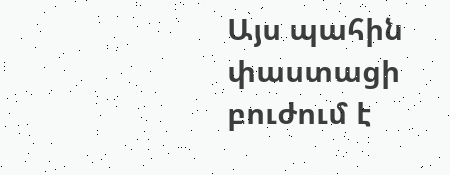Այս պահին փաստացի բուժում է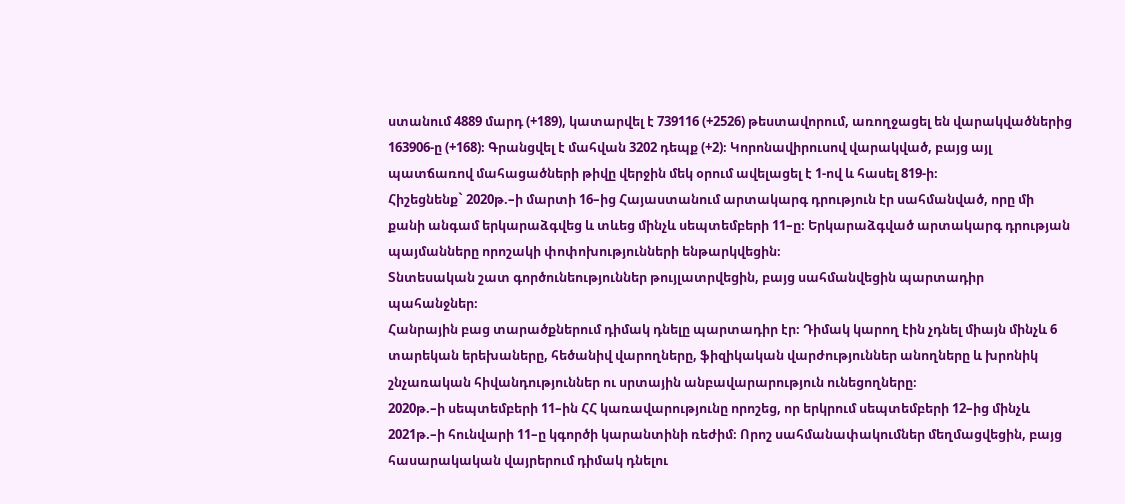ստանում 4889 մարդ (+189), կատարվել է 739116 (+2526) թեստավորում, առողջացել են վարակվածներից 163906-ը (+168)։ Գրանցվել է մահվան 3202 դեպք (+2)։ Կորոնավիրուսով վարակված, բայց այլ պատճառով մահացածների թիվը վերջին մեկ օրում ավելացել է 1-ով և հասել 819-ի։
Հիշեցնենք` 2020թ.–ի մարտի 16–ից Հայաստանում արտակարգ դրություն էր սահմանված, որը մի քանի անգամ երկարաձգվեց և տևեց մինչև սեպտեմբերի 11–ը։ Երկարաձգված արտակարգ դրության պայմանները որոշակի փոփոխությունների ենթարկվեցին։
Տնտեսական շատ գործունեություններ թույլատրվեցին, բայց սահմանվեցին պարտադիր պահանջներ։
Հանրային բաց տարածքներում դիմակ դնելը պարտադիր էր։ Դիմակ կարող էին չդնել միայն մինչև 6 տարեկան երեխաները, հեծանիվ վարողները, ֆիզիկական վարժություններ անողները և խրոնիկ շնչառական հիվանդություններ ու սրտային անբավարարություն ունեցողները։
2020թ.–ի սեպտեմբերի 11–ին ՀՀ կառավարությունը որոշեց, որ երկրում սեպտեմբերի 12–ից մինչև 2021թ.–ի հունվարի 11–ը կգործի կարանտինի ռեժիմ։ Որոշ սահմանափակումներ մեղմացվեցին, բայց հասարակական վայրերում դիմակ դնելու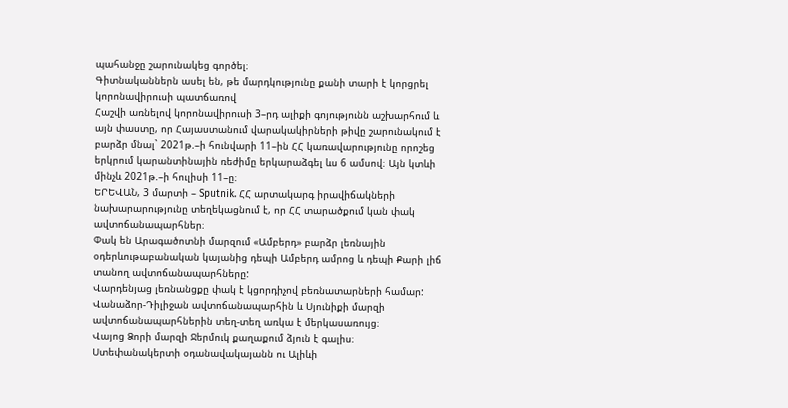պահանջը շարունակեց գործել։
Գիտնականներն ասել են, թե մարդկությունը քանի տարի է կորցրել կորոնավիրուսի պատճառով
Հաշվի առնելով կորոնավիրուսի 3–րդ ալիքի գոյությունն աշխարհում և այն փաստը, որ Հայաստանում վարակակիրների թիվը շարունակում է բարձր մնալ` 2021թ.–ի հունվարի 11–ին ՀՀ կառավարությունը որոշեց երկրում կարանտինային ռեժիմը երկարաձգել ևս 6 ամսով։ Այն կտևի մինչև 2021թ.–ի հուլիսի 11–ը։
ԵՐԵՎԱՆ, 3 մարտի – Sputnik. ՀՀ արտակարգ իրավիճակների նախարարությունը տեղեկացնում է, որ ՀՀ տարածքում կան փակ ավտոճանապարհներ։
Փակ են Արագածոտնի մարզում «Ամբերդ» բարձր լեռնային օդերևութաբանական կայանից դեպի Ամբերդ ամրոց և դեպի Քարի լիճ տանող ավտոճանապարհները:
Վարդենյաց լեռնանցքը փակ է կցորդիչով բեռնատարների համար:
Վանաձոր-Դիլիջան ավտոճանապարհին և Սյունիքի մարզի ավտոճանապարհներին տեղ-տեղ առկա է մերկասառույց։
Վայոց Ձորի մարզի Ջերմուկ քաղաքում ձյուն է գալիս։
Ստեփանակերտի օդանավակայանն ու Ալիևի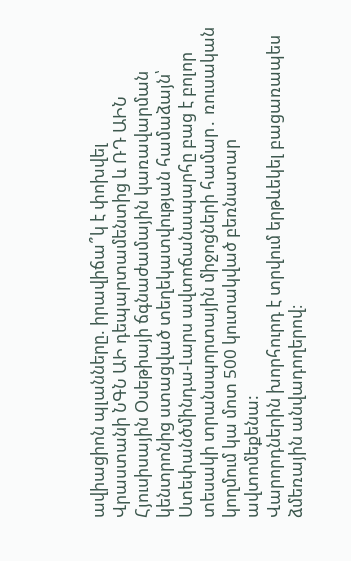ավիացիոն պլանները. իրավիճա՞կ է փոխվել
Վրաստանի ՆԳՆ ԱԻ դեպարտամենտից և ՌԴ ԱԻՆ Հյուսիսային Օսեթիայի ճգնաժամային կառավարման կենտրոնից ստացված տեղեկատվության համաձայն՝ Ստեփանծմինդա-Լարս ավտոճանապարհը բաց է բոլոր տեսակի տրանսպորտային միջոցների համար․ ռուսական կողմում կա մոտ 500 կուտակված բեռնատար ավտոմեքենա:
Վարորդներին խորհուրդ է տրվում երթևեկել բացառապես ձմեռային անվադողերով։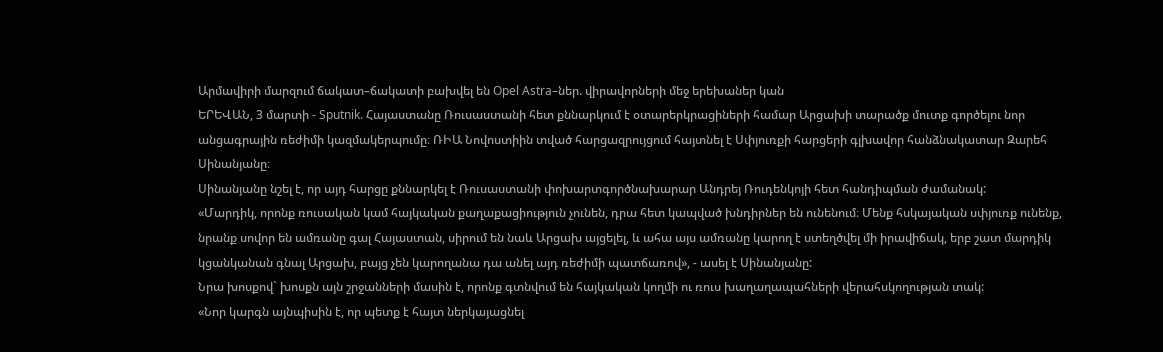Արմավիրի մարզում ճակատ–ճակատի բախվել են Opel Astra–ներ. վիրավորների մեջ երեխաներ կան
ԵՐԵՎԱՆ, 3 մարտի - Sputnik. Հայաստանը Ռուսաստանի հետ քննարկում է օտարերկրացիների համար Արցախի տարածք մուտք գործելու նոր անցագրային ռեժիմի կազմակերպումը։ ՌԻԱ Նովոստիին տված հարցազրույցում հայտնել է Սփյուռքի հարցերի գլխավոր հանձնակատար Զարեհ Սինանյանը։
Սինանյանը նշել է, որ այդ հարցը քննարկել է Ռուսաստանի փոխարտգործնախարար Անդրեյ Ռուդենկոյի հետ հանդիպման ժամանակ:
«Մարդիկ, որոնք ռուսական կամ հայկական քաղաքացիություն չունեն, դրա հետ կապված խնդիրներ են ունենում։ Մենք հսկայական սփյուռք ունենք, նրանք սովոր են ամռանը գալ Հայաստան, սիրում են նաև Արցախ այցելել, և ահա այս ամռանը կարող է ստեղծվել մի իրավիճակ, երբ շատ մարդիկ կցանկանան գնալ Արցախ, բայց չեն կարողանա դա անել այդ ռեժիմի պատճառով», - ասել է Սինանյանը:
Նրա խոսքով` խոսքն այն շրջանների մասին է, որոնք գտնվում են հայկական կողմի ու ռուս խաղաղապահների վերահսկողության տակ:
«Նոր կարգն այնպիսին է, որ պետք է հայտ ներկայացնել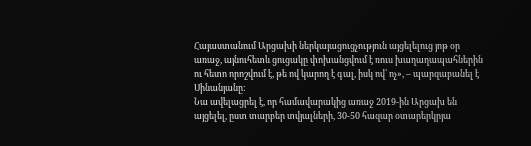Հայաստանում Արցախի ներկայացուցչություն այցելելուց յոթ օր առաջ, այնուհետև ցուցակը փոխանցվում է ռուս խաղաղապահներին ու հետո որոշվում է, թե ով կարող է գալ, իսկ ով՝ ոչ», – պարզաբանել է Սինանյանը:
Նա ավելացրել է, որ համավարակից առաջ 2019-ին Արցախ են այցելել, ըստ տարբեր տվյալների, 30-50 հազար օտարերկրյա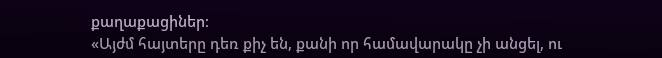քաղաքացիներ։
«Այժմ հայտերը դեռ քիչ են, քանի որ համավարակը չի անցել, ու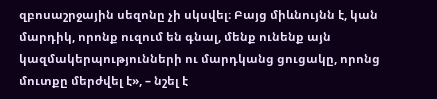զբոսաշրջային սեզոնը չի սկսվել։ Բայց միևնույնն է, կան մարդիկ, որոնք ուզում են գնալ, մենք ունենք այն կազմակերպությունների ու մարդկանց ցուցակը, որոնց մուտքը մերժվել է», – նշել է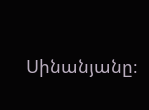Սինանյանը։